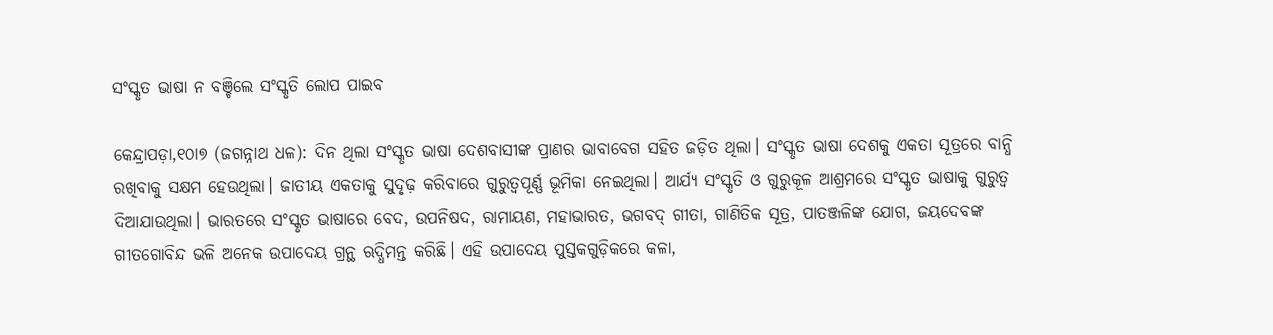ସଂସ୍କୃତ ଭାଷା ନ ବଞ୍ଚିଲେ ସଂସ୍କୃତି ଲୋପ ପାଇବ

କେନ୍ଦ୍ରାପଡ଼ା,୧୦ା୭ (ଜଗନ୍ନାଥ ଧଳ): ଦିନ ଥିଲା ସଂସ୍କୃତ ଭାଷା ଦେଶବାସୀଙ୍କ ପ୍ରାଣର ଭାବାବେଗ ସହିତ ଜଡ଼ିତ ଥିଲା। ସଂସ୍କୃତ ଭାଷା ଦେଶକୁ ଏକତା ସୂତ୍ରରେ ବାନ୍ଧି ରଖିବାକୁ ସକ୍ଷମ ହେଉଥିଲା। ଜାତୀୟ ଏକତାକୁ ସୁଦୃଢ଼ କରିବାରେ ଗୁରୁତ୍ୱପୂର୍ଣ୍ଣ ଭୂମିକା ନେଇଥିଲା। ଆର୍ଯ୍ୟ ସଂସ୍କୃତି ଓ ଗୁରୁକୂଳ ଆଶ୍ରମରେ ସଂସ୍କୃତ ଭାଷାକୁ ଗୁରୁତ୍ୱ ଦିଆଯାଉଥିଲା। ଭାରତରେ ସଂସ୍କୃତ ଭାଷାରେ ବେଦ, ଉପନିଷଦ, ରାମାୟଣ, ମହାଭାରତ, ଭଗବଦ୍‌ ଗୀତା, ଗାଣିତିକ ସୂତ୍ର, ପାତଞ୍ଜଳିଙ୍କ ଯୋଗ, ଜୟଦେବଙ୍କ ଗୀତଗୋବିନ୍ଦ ଭଳି ଅନେକ ଉପାଦେୟ ଗ୍ରନ୍ଥ ଋଦ୍ଧିମନ୍ତ କରିଛି। ଏହି ଉପାଦେୟ ପୁସ୍ତକଗୁଡ଼ିକରେ କଳା,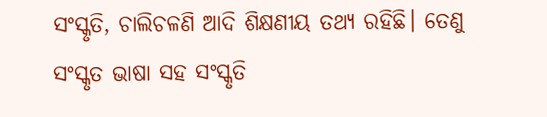ସଂସ୍କୃତି, ଚାଲିଚଳଣି ଆଦି ଶିକ୍ଷଣୀୟ ତଥ୍ୟ ରହିଛି। ତେଣୁ ସଂସ୍କୃତ ଭାଷା ସହ ସଂସ୍କୃତି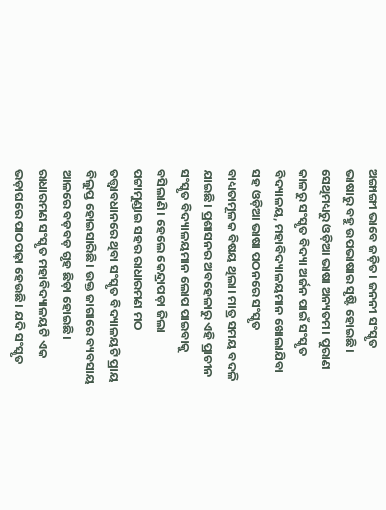ଅଙ୍ଗାଙ୍ଗୀ ଭାବେ ଜଡ଼ିତ। ଜନନୀ ସଂସ୍କୃତ ଭାଷାରୁ ବହୁ ଉପଭାଷାର ସୃଷ୍ଟି ହୋଇଛି। ସେଥିମଧ୍ୟରୁ ଓଡ଼ିଆ ଭାଷା ଅନ୍ୟତମ। ପୁରାଣ କାଳରୁ ସଂସ୍କୃତ ବିଦ୍ୟା ଅର୍ଜନ ପାଇଁ ସଂସ୍କୃତ ବିଦ୍ୟାଳୟ, ମହାବିଦ୍ୟାଳୟମାନ ଖୋଲାଯିବା ସହ ଓଡ଼ିଆ ଭାଷା ପଠନରେ ସଂସ୍କୃତ ବାଧ୍ୟତାମୂଳକ ବିଷୟ ଥିଲା। ମାତ୍ର ସମୟ ବଦଳି ଯାଇଛି। ପ୍ରଶାସନର ଅବହେଳାରୁ ଏହି ପ୍ରାଚୀନ ସଂସ୍କୃତ ବିଦ୍ୟାଳୟମାନ ଲୋପ ପାଇବାକୁ ବସିଲାଣି। ହେଲେ କେନ୍ଦ୍ରାପଡ଼ା ଜିଲା ପଟ୍ଟାମୁଣ୍ଡାଇ ସହର ରାଧାରମଣ ମଠ ତତ୍ତ୍ୱାବଧାନରେ ଥିବା ସଂସ୍କୃତ ବିଦ୍ୟାଳୟଟି ପ୍ରାୟ ବିଲୁପ୍ତ ହୋଇସାରିଛି। ଉକ୍ତ ଜାଗାରେ ବ୍ୟବସାୟ ଆଳରେ ବଡ଼ବଡ଼ ଗୃହ ଛିଡ଼ା ହୋଇଛି। ରାଧାରମଣ ସଂସ୍କୃତ ମହାବିଦ୍ୟାଳୟଟି ଏକ ଭଡ଼ାଘରେ ପାଠପଢ଼ା ହେଉଛି। ଯଦି ସଂସ୍କୃତ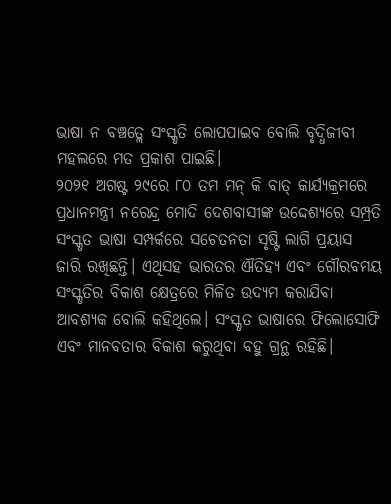ଭାଷା ନ ବଞ୍ଚତ୍ଲେ ସଂସ୍କୃତି ଲୋପପାଇବ ବୋଲି ବୃଦ୍ଧିଜୀବୀ ମହଲରେ ମତ ପ୍ରକାଶ ପାଇଛି।
୨୦୨୧ ଅଗଷ୍ଟ ୨୯ରେ ୮୦ ତମ ମନ୍‌ କି ବାତ୍‌ କାର୍ଯ୍ୟକ୍ରମରେ ପ୍ରଧାନମନ୍ତ୍ରୀ ନରେନ୍ଦ୍ର ମୋଦି ଦେଶବାସୀଙ୍କ ଉଦ୍ଦେଶ୍ୟରେ ସମ୍ପ୍ରତି ସଂସ୍କୃତ ଭାଷା ସମ୍ପର୍କରେ ସଚେତନତା ସୃଷ୍ଟି ଲାଗି ପ୍ରୟାସ ଜାରି ରଖିଛନ୍ତି। ଏଥିସହ ଭାରତର ଐତିହ୍ୟ ଏବଂ ଗୌରବମୟ ସଂସ୍କୃତିର ବିକାଶ କ୍ଷେତ୍ରରେ ମିଳିତ ଉଦ୍ୟମ କରାଯିବା ଆବଶ୍ୟକ ବୋଲି କହିଥିଲେ। ସଂସ୍କୃତ ଭାଷାରେ ଫିଲୋସୋଫି ଏବଂ ମାନବତାର ବିକାଶ କରୁଥିବା ବହୁ ଗ୍ରନ୍ଥ ରହିଛି।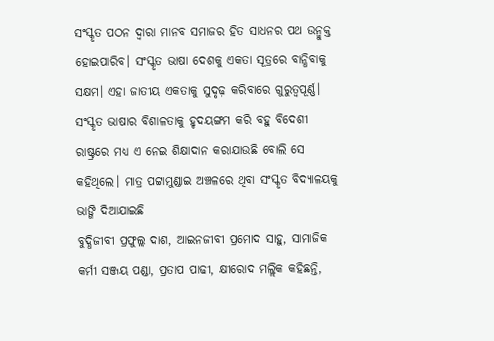ସଂସ୍କୃତ ପଠନ ଦ୍ୱାରା ମାନବ ସମାଜର ହିତ ସାଧନର ପଥ ଉନ୍ମୁକ୍ତ ହୋଇପାରିବ। ସଂସ୍କୃତ ଭାଷା ଦେଶକୁ ଏକତା ସୂତ୍ରରେ ବାନ୍ଧିବାକୁ ସକ୍ଷମ। ଏହା ଜାତୀୟ ଏକତାକୁ ସୁଦୃଢ଼ କରିବାରେ ଗୁରୁତ୍ୱପୂର୍ଣ୍ଣ। ସଂସ୍କୃତ ଭାଷାର ବିଶାଳତାକୁ ହୃଦୟଙ୍ଗମ କରି ବହୁ ବିଦେଶୀ ରାଷ୍ଟ୍ରରେ ମଧ୍ୟ ଏ ନେଇ ଶିକ୍ଷାଦାନ କରାଯାଉଛି ବୋଲି ସେ କହିଥିଲେ। ମାତ୍ର ପଟ୍ଟାମୁଣ୍ଡାଇ ଅଞ୍ଚଳରେ ଥିବା ସଂସ୍କୃତ ବିଦ୍ୟାଳୟକୁ ଭାଙ୍ଗି ଦିଆଯାଇଛି
ବୁଦ୍ଧିଜୀବୀ ପ୍ରଫୁଲ୍ଲ ଦାଶ, ଆଇନଜୀବୀ ପ୍ରମୋଦ ସାହୁ, ସାମାଜିକ କର୍ମୀ ସଞ୍ଜୟ ପଣ୍ଡା, ପ୍ରତାପ ପାଢୀ, କ୍ଷୀରୋଦ ମଲ୍ଲିକ କହିଛନ୍ତି,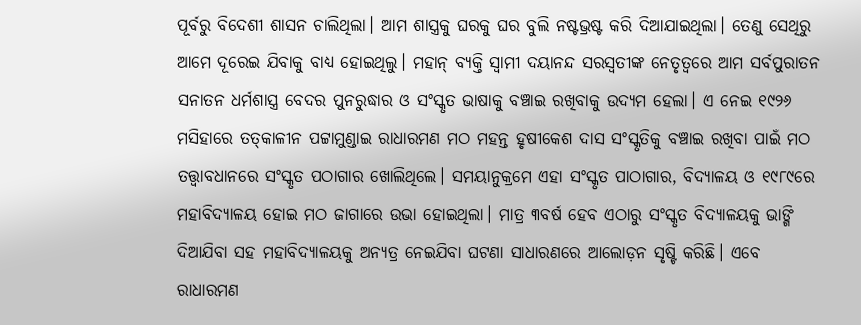ପୂର୍ବରୁ ବିଦେଶୀ ଶାସନ ଚାଲିଥିଲା। ଆମ ଶାସ୍ତ୍ରକୁ ଘରକୁ ଘର ବୁଲି ନଷ୍ଟଭ୍ରଷ୍ଟ କରି ଦିଆଯାଇଥିଲା। ତେଣୁ ସେଥିରୁ ଆମେ ଦୂରେଇ ଯିବାକୁ ବାଧ୍ୟ ହୋଇଥିଲୁ। ମହାନ୍‌ ବ୍ୟକ୍ତି ସ୍ବାମୀ ଦୟାନନ୍ଦ ସରସ୍ବତୀଙ୍କ ନେତୃତ୍ୱରେ ଆମ ସର୍ବପୁରାତନ ସନାତନ ଧର୍ମଶାସ୍ତ୍ର ବେଦର ପୁନରୁଦ୍ଧାର ଓ ସଂସ୍କୃତ ଭାଷାକୁ ବଞ୍ଚାଇ ରଖିବାକୁ ଉଦ୍ୟମ ହେଲା। ଏ ନେଇ ୧୯୨୬ ମସିହାରେ ତତ୍‌କାଳୀନ ପଟ୍ଟାମୁଣ୍ଡାଇ ରାଧାରମଣ ମଠ ମହନ୍ତ ହୃଷୀକେଶ ଦାସ ସଂସ୍କୃତିକୁ ବଞ୍ଚାଇ ରଖିବା ପାଇଁ ମଠ ତତ୍ତ୍ୱାବଧାନରେ ସଂସ୍କୃତ ପଠାଗାର ଖୋଲିଥିଲେ। ସମୟାନୁକ୍ରମେ ଏହା ସଂସ୍କୃତ ପାଠାଗାର, ବିଦ୍ୟାଳୟ ଓ ୧୯୮୯ରେ ମହାବିଦ୍ୟାଳୟ ହୋଇ ମଠ ଜାଗାରେ ଉଭା ହୋଇଥିଲା। ମାତ୍ର ୩ବର୍ଷ ହେବ ଏଠାରୁ ସଂସ୍କୃତ ବିଦ୍ୟାଳୟକୁ ଭାଙ୍ଗି ଦିଆଯିବା ସହ ମହାବିଦ୍ୟାଳୟକୁ ଅନ୍ୟତ୍ର ନେଇଯିବା ଘଟଣା ସାଧାରଣରେ ଆଲୋଡ଼ନ ସୃଷ୍ଟି କରିଛି। ଏବେ ରାଧାରମଣ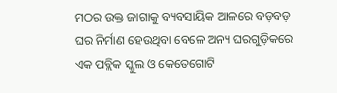ମଠର ଉକ୍ତ ଜାଗାକୁ ବ୍ୟବସାୟିକ ଆଳରେ ବଡ଼ବଡ଼ ଘର ନିର୍ମାଣ ହେଉଥିବା ବେଳେ ଅନ୍ୟ ଘରଗୁଡ଼ିକରେ ଏକ ପବ୍ଲିକ ସ୍କୁଲ ଓ କେତେଗୋଟି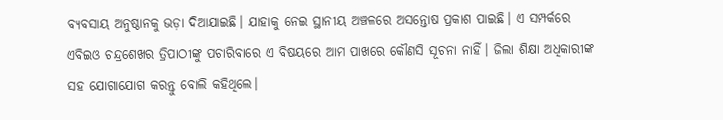ବ୍ୟବସାୟ ଅନୁଷ୍ଠାନକୁ ଭଡ଼ା ଦିଆଯାଇଛି। ଯାହାକୁ ନେଇ ସ୍ଥାନୀୟ ଅଞ୍ଚଳରେ ଅସନ୍ତୋଷ ପ୍ରକାଶ ପାଇଛି। ଏ ସମ୍ପର୍କରେ ଏବିଇଓ ଚନ୍ଦ୍ରଶେଖର ତ୍ରିପାଠୀଙ୍କୁ ପଚାରିବାରେ ଏ ବିଷୟରେ ଆମ ପାଖରେ କୌଣସି ସୂଚନା ନାହିଁ। ଜିଲା ଶିକ୍ଷା ଅଧିକାରୀଙ୍କ ସହ ଯୋଗାଯୋଗ କରନ୍ତୁ ବୋଲି କହିଥିଲେ।